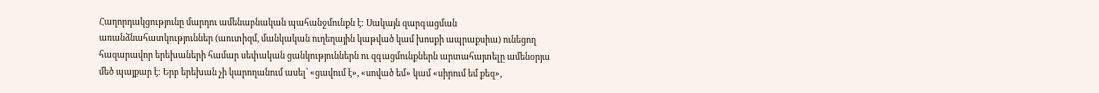Հաղորդակցությունը մարդու ամենաբնական պահանջմունքն է: Սակայն զարգացման առանձնահատկություններ (աուտիզմ, մանկական ուղեղային կաթված կամ խոսքի ապրաքսիա) ունեցող հազարավոր երեխաների համար սեփական ցանկություններն ու զգացմունքներն արտահայտելը ամենօրյա մեծ պայքար է: Երբ երեխան չի կարողանում ասել՝ «ցավում է», «սոված եմ» կամ «սիրում եմ քեզ»,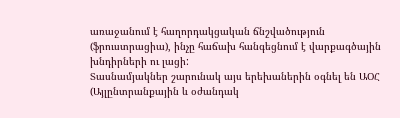առաջանում է հաղորդակցական ճնշվածություն (ֆրուստրացիա), ինչը հաճախ հանգեցնում է վարքագծային խնդիրների ու լացի:
Տասնամյակներ շարունակ այս երեխաներին օգնել են ԱՕՀ (Այլընտրանքային և օժանդակ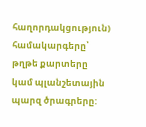հաղորդակցություն) համակարգերը՝ թղթե քարտերը կամ պլանշետային պարզ ծրագրերը: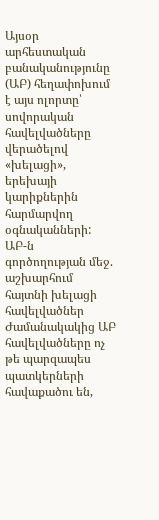Այսօր արհեստական բանականությունը (ԱԲ) հեղափոխում է այս ոլորտը՝ սովորական հավելվածները վերածելով «խելացի», երեխայի կարիքներին հարմարվող օգնականների:
ԱԲ-ն գործողության մեջ. աշխարհում հայտնի խելացի հավելվածներ
Ժամանակակից ԱԲ հավելվածները ոչ թե պարզապես պատկերների հավաքածու են,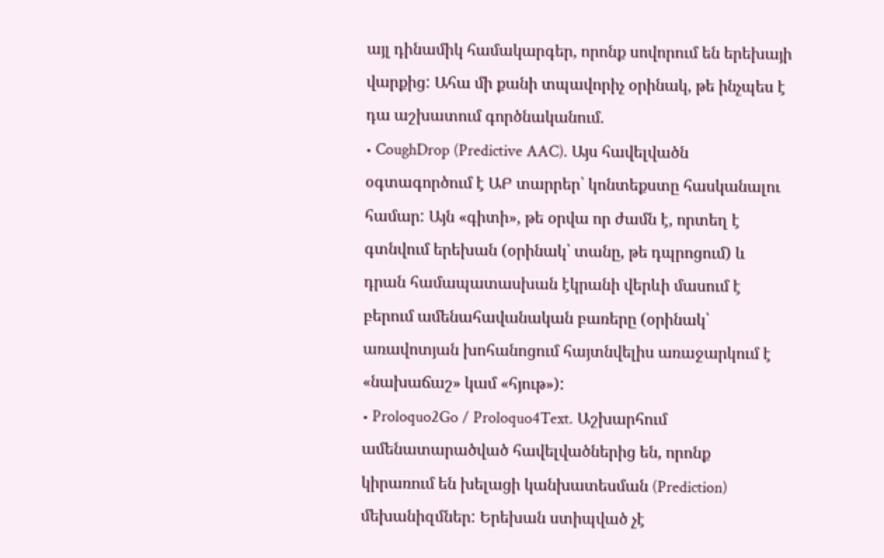այլ դինամիկ համակարգեր, որոնք սովորում են երեխայի վարքից: Ահա մի քանի տպավորիչ օրինակ, թե ինչպես է դա աշխատում գործնականում.
• CoughDrop (Predictive AAC). Այս հավելվածն օգտագործում է ԱԲ տարրեր՝ կոնտեքստը հասկանալու համար: Այն «գիտի», թե օրվա որ ժամն է, որտեղ է գտնվում երեխան (օրինակ՝ տանը, թե դպրոցում) և դրան համապատասխան էկրանի վերևի մասում է բերում ամենահավանական բառերը (օրինակ՝ առավոտյան խոհանոցում հայտնվելիս առաջարկում է «նախաճաշ» կամ «հյութ»):
• Proloquo2Go / Proloquo4Text. Աշխարհում ամենատարածված հավելվածներից են, որոնք կիրառում են խելացի կանխատեսման (Prediction) մեխանիզմներ: Երեխան ստիպված չէ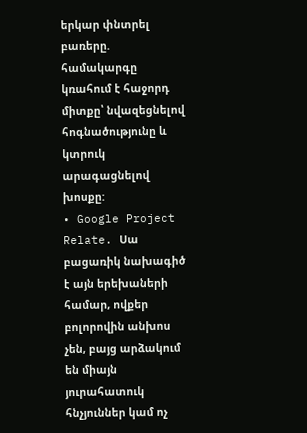երկար փնտրել բառերը. համակարգը կռահում է հաջորդ միտքը՝ նվազեցնելով հոգնածությունը և կտրուկ արագացնելով խոսքը:
• Google Project Relate. Սա բացառիկ նախագիծ է այն երեխաների համար, ովքեր բոլորովին անխոս չեն, բայց արձակում են միայն յուրահատուկ հնչյուններ կամ ոչ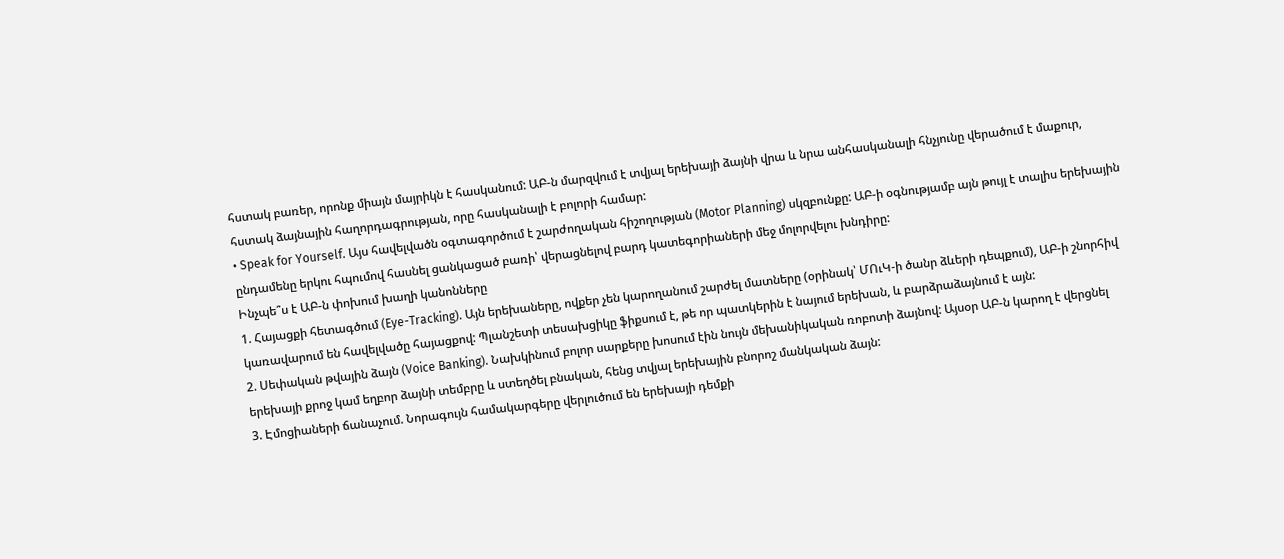հստակ բառեր, որոնք միայն մայրիկն է հասկանում: ԱԲ-ն մարզվում է տվյալ երեխայի ձայնի վրա և նրա անհասկանալի հնչյունը վերածում է մաքուր, հստակ ձայնային հաղորդագրության, որը հասկանալի է բոլորի համար:
• Speak for Yourself. Այս հավելվածն օգտագործում է շարժողական հիշողության (Motor Planning) սկզբունքը: ԱԲ-ի օգնությամբ այն թույլ է տալիս երեխային ընդամենը երկու հպումով հասնել ցանկացած բառի՝ վերացնելով բարդ կատեգորիաների մեջ մոլորվելու խնդիրը:
Ինչպե՞ս է ԱԲ-ն փոխում խաղի կանոնները
1. Հայացքի հետագծում (Eye-Tracking). Այն երեխաները, ովքեր չեն կարողանում շարժել մատները (օրինակ՝ ՄՈւԿ-ի ծանր ձևերի դեպքում), ԱԲ-ի շնորհիվ կառավարում են հավելվածը հայացքով: Պլանշետի տեսախցիկը ֆիքսում է, թե որ պատկերին է նայում երեխան, և բարձրաձայնում է այն:
2. Սեփական թվային ձայն (Voice Banking). Նախկինում բոլոր սարքերը խոսում էին նույն մեխանիկական ռոբոտի ձայնով: Այսօր ԱԲ-ն կարող է վերցնել երեխայի քրոջ կամ եղբոր ձայնի տեմբրը և ստեղծել բնական, հենց տվյալ երեխային բնորոշ մանկական ձայն:
3. Էմոցիաների ճանաչում. Նորագույն համակարգերը վերլուծում են երեխայի դեմքի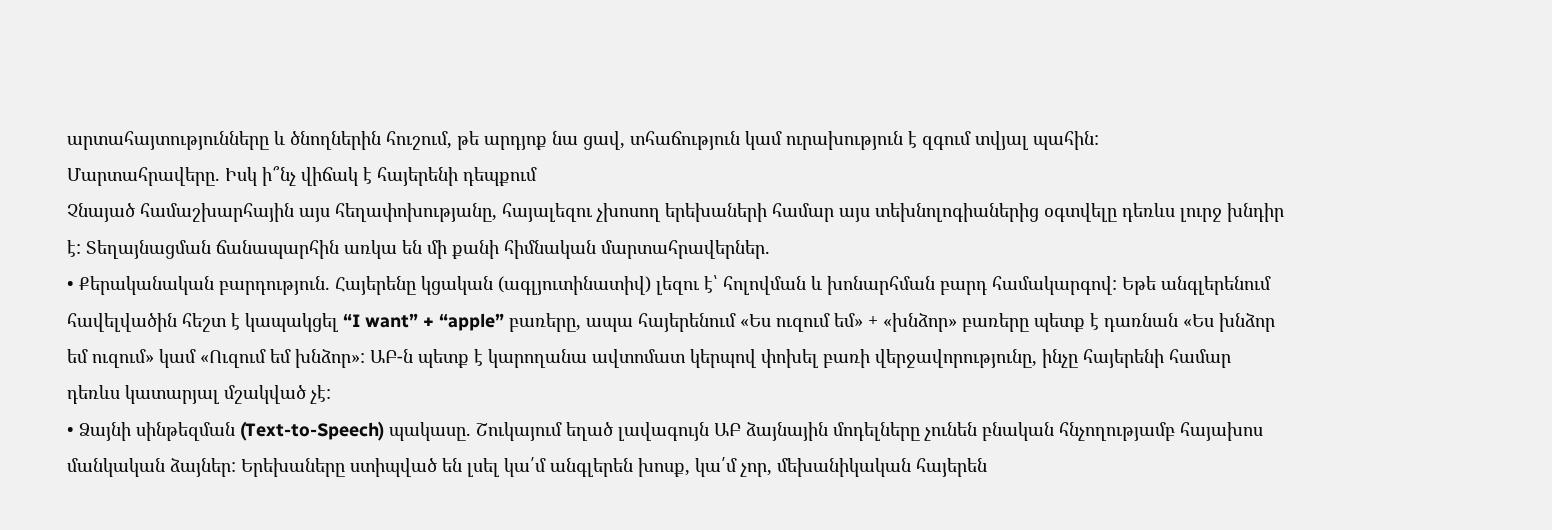արտահայտությունները և ծնողներին հուշում, թե արդյոք նա ցավ, տհաճություն կամ ուրախություն է զգում տվյալ պահին:
Մարտահրավերը. Իսկ ի՞նչ վիճակ է հայերենի դեպքում
Չնայած համաշխարհային այս հեղափոխությանը, հայալեզու չխոսող երեխաների համար այս տեխնոլոգիաներից օգտվելը դեռևս լուրջ խնդիր է: Տեղայնացման ճանապարհին առկա են մի քանի հիմնական մարտահրավերներ.
• Քերականական բարդություն. Հայերենը կցական (ագլյուտինատիվ) լեզու է՝ հոլովման և խոնարհման բարդ համակարգով: Եթե անգլերենում հավելվածին հեշտ է կապակցել “I want” + “apple” բառերը, ապա հայերենում «Ես ուզում եմ» + «խնձոր» բառերը պետք է դառնան «Ես խնձոր եմ ուզում» կամ «Ուզում եմ խնձոր»: ԱԲ-ն պետք է կարողանա ավտոմատ կերպով փոխել բառի վերջավորությունը, ինչը հայերենի համար դեռևս կատարյալ մշակված չէ:
• Ձայնի սինթեզման (Text-to-Speech) պակասը. Շուկայում եղած լավագույն ԱԲ ձայնային մոդելները չունեն բնական հնչողությամբ հայախոս մանկական ձայներ: Երեխաները ստիպված են լսել կա՛մ անգլերեն խոսք, կա՛մ չոր, մեխանիկական հայերեն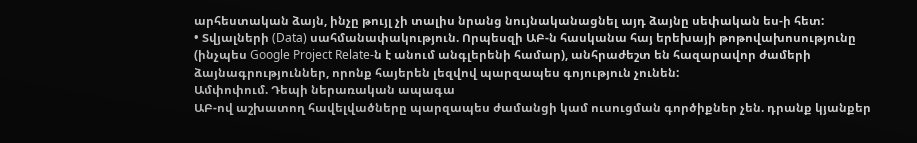արհեստական ձայն, ինչը թույլ չի տալիս նրանց նույնականացնել այդ ձայնը սեփական ես-ի հետ:
• Տվյալների (Data) սահմանափակություն. Որպեսզի ԱԲ-ն հասկանա հայ երեխայի թոթովախոսությունը (ինչպես Google Project Relate-ն է անում անգլերենի համար), անհրաժեշտ են հազարավոր ժամերի ձայնագրություններ, որոնք հայերեն լեզվով պարզապես գոյություն չունեն:
Ամփոփում. Դեպի ներառական ապագա
ԱԲ-ով աշխատող հավելվածները պարզապես ժամանցի կամ ուսուցման գործիքներ չեն. դրանք կյանքեր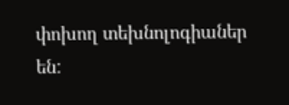փոխող տեխնոլոգիաներ են: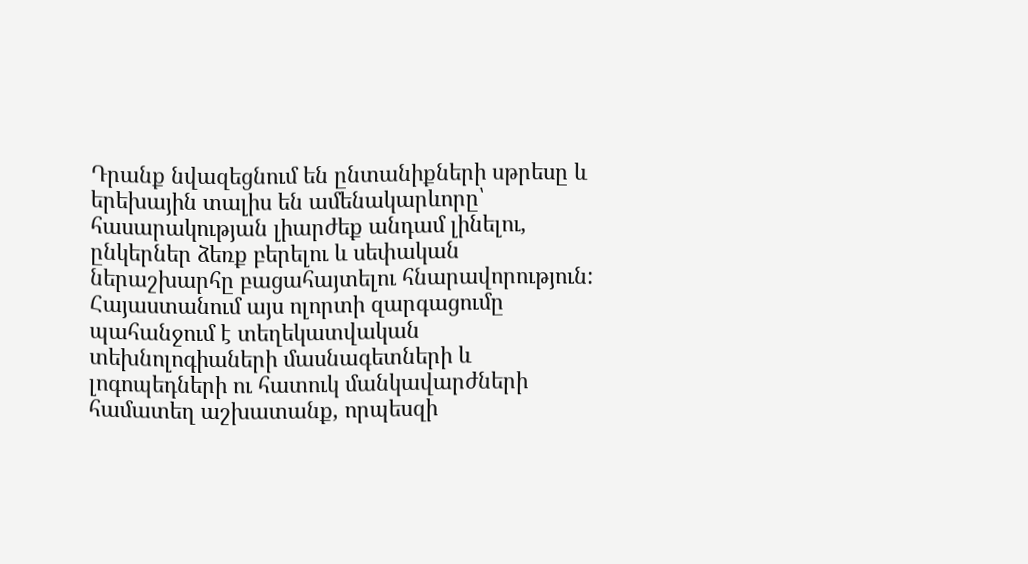Դրանք նվազեցնում են ընտանիքների սթրեսը և երեխային տալիս են ամենակարևորը՝ հասարակության լիարժեք անդամ լինելու, ընկերներ ձեռք բերելու և սեփական ներաշխարհը բացահայտելու հնարավորություն:
Հայաստանում այս ոլորտի զարգացումը պահանջում է տեղեկատվական տեխնոլոգիաների մասնագետների և լոգոպեդների ու հատուկ մանկավարժների համատեղ աշխատանք, որպեսզի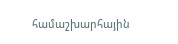համաշխարհային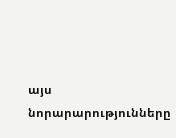այս նորարարությունները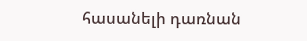հասանելի դառնան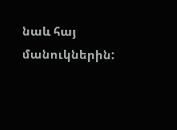նաև հայ մանուկներին: